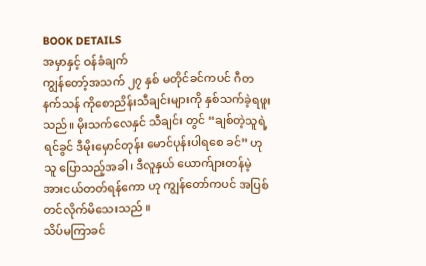BOOK DETAILS
အမှာနှင့် ဝန်ခံချက်
ကျွန်တော့်အသက် ၂၇ နှစ် မတိုင်ခင်ကပင် ဂီတနက်သန် ကိုစောညိန်းသီချင်းများကို နှစ်သက်ခဲ့ရဖူးသည်။ မိုးသက်လေနှင် သီချင်း တွင် “ချစ်တဲ့သူရဲ့ရင်ခွင် ဒီမိုးမှောင်တုန်း မောင်ပုန်းပါရစေ ခင်” ဟု သူ ပြောသည့်အခါ၊ ဒီလူနှယ် ယောက်ျားတန်မဲ့ အားငယ်တတ်ရန်ကော ဟု ကျွန်တော်ကပင် အပြစ်တင်လိုက်မိသေးသည် ။
သိပ်မကြာခင်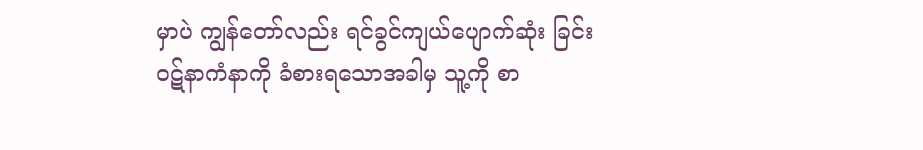မှာပဲ ကျွန်တော်လည်း ရင်ခွင်ကျယ်ပျောက်ဆုံး ခြင်းဝဋ်နာကံနာကို ခံစားရသောအခါမှ သူ့ကို စာ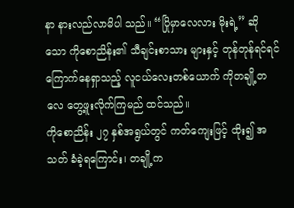နာ နားလည်လာမိပါ သည်။ “ပြိုမှာလေလား မိုးရဲ့” ဆိုသော ကိုစောညိန်း၏ သီချင်းစာသား များနှင့် တုန်တုန်ရင်ရင် ကြောက်နေရှာသည့် လူငယ်လေးတစ်ယောက် ကိုတချို့တလေ တွေ့ဖူးလိုက်ကြမည် ထင်သည်။
ကိုစောညိန်း ၂၇ နှစ်အရွယ်တွင် ကတ်ကျေးဖြင့် ထိုး၍ အသတ် ခံခဲ့ရကြောင်း၊ တချို့က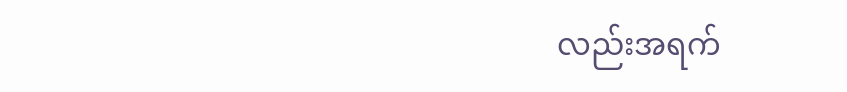လည်းအရက်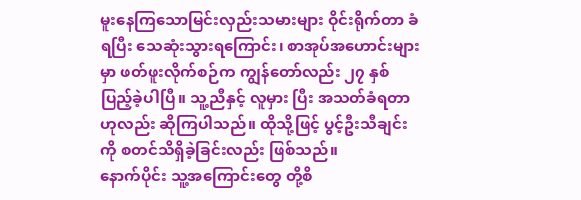မူးနေကြသောမြင်းလှည်းသမားများ ဝိုင်းရိုက်တာ ခံရပြီး သေဆုံးသွားရကြောင်း၊ စာအုပ်အဟောင်းများမှာ ဖတ်ဖူးလိုက်စဉ်က ကျွန်တော်လည်း ၂၇ နှစ် ပြည့်ခဲ့ပါပြီ။ သူ့ညီနှင့် လူမှား ပြီး အသတ်ခံရတာဟုလည်း ဆိုကြပါသည်။ ထိုသို့ဖြင့် ပွင့်ဦးသီချင်းကို စတင်သိရှိခဲ့ခြင်းလည်း ဖြစ်သည်။
နောက်ပိုင်း သူ့အကြောင်းတွေ တို့စိ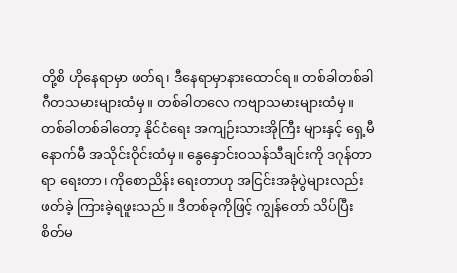တို့စိ ဟိုနေရာမှာ ဖတ်ရ၊ ဒီနေရာမှာနားထောင်ရ။ တစ်ခါတစ်ခါ ဂီတသမားများထံမှ။ တစ်ခါတလေ ကဗျာသမားများထံမှ။ တစ်ခါတစ်ခါတော့ နိုင်ငံရေး အကျဉ်းသားအိုကြီး များနှင့် ရှေ့မီနောက်မီ အသိုင်းဝိုင်းထံမှ။ နွေနှောင်းဝသန်သီချင်းကို ဒဂုန်တာရာ ရေးတာ၊ ကိုစောညိန်း ရေးတာဟု အငြင်းအခုံပွဲများလည်း ဖတ်ခဲ့ ကြားခဲ့ရဖူးသည်။ ဒီတစ်ခုကိုဖြင့် ကျွန်တော် သိပ်ပြီး စိတ်မ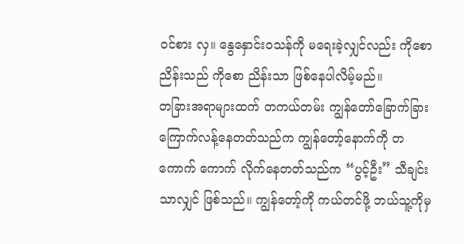ဝင်စား လှ။ နွေနှောင်းဝသန်ကို မရေးခဲ့လျှင်လည်း ကိုစောညိန်းသည် ကိုစော ညိန်းသာ ဖြစ်နေပါလိမ့်မည်။
တခြားအရာများထက် တကယ်တမ်း ကျွန်တော်ခြောက်ခြား ကြောက်လန့်နေတတ်သည်က ကျွန်တော့်နောက်ကို တကောက် ကောက် လိုက်နေတတ်သည်က “ပွင့်ဦး” သီချင်းသာလျှင် ဖြစ်သည်။ ကျွန်တော့်ကို ကယ်တင်ဖို့ ဘယ်သူ့ကိုမှ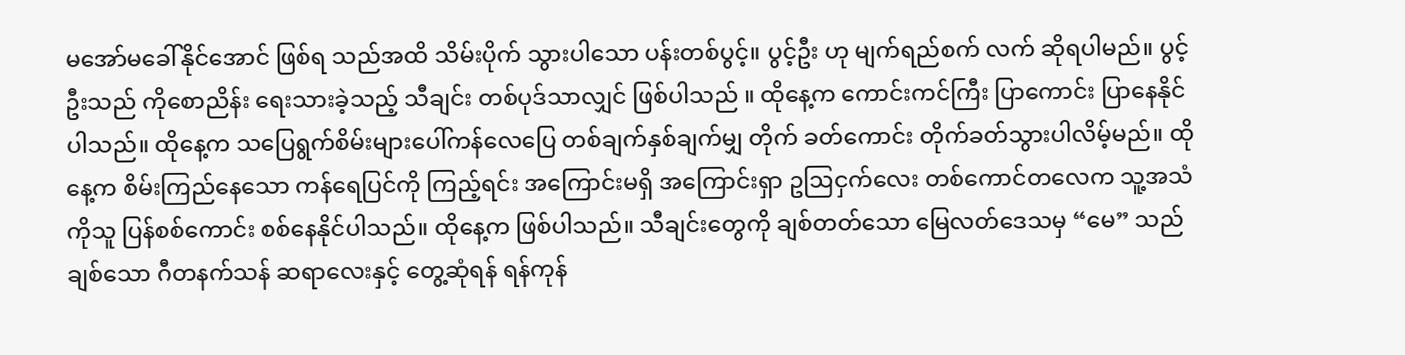မအော်မခေါ်နိုင်အောင် ဖြစ်ရ သည်အထိ သိမ်းပိုက် သွားပါသော ပန်းတစ်ပွင့်။ ပွင့်ဦး ဟု မျက်ရည်စက် လက် ဆိုရပါမည်။ ပွင့်ဦးသည် ကိုစောညိန်း ရေးသားခဲ့သည့် သီချင်း တစ်ပုဒ်သာလျှင် ဖြစ်ပါသည် ။ ထိုနေ့က ကောင်းကင်ကြီး ပြာကောင်း ပြာနေနိုင်ပါသည်။ ထိုနေ့က သပြေရွက်စိမ်းများပေါ်ကန်လေပြေ တစ်ချက်နှစ်ချက်မျှ တိုက် ခတ်ကောင်း တိုက်ခတ်သွားပါလိမ့်မည်။ ထိုနေ့က စိမ်းကြည်နေသော ကန်ရေပြင်ကို ကြည့်ရင်း အကြောင်းမရှိ အကြောင်းရှာ ဥဩငှက်လေး တစ်ကောင်တလေက သူ့အသံကိုသူ ပြန်စစ်ကောင်း စစ်နေနိုင်ပါသည်။ ထိုနေ့က ဖြစ်ပါသည်။ သီချင်းတွေကို ချစ်တတ်သော မြေလတ်ဒေသမှ “မေ” သည် ချစ်သော ဂီတနက်သန် ဆရာလေးနှင့် တွေ့ဆုံရန် ရန်ကုန်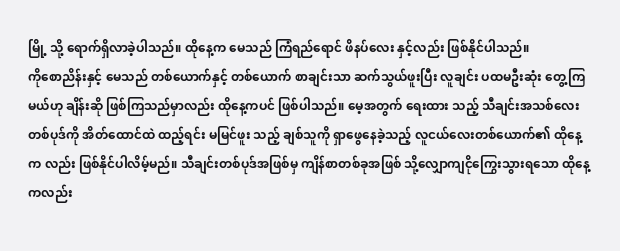မြို့ သို့ ရောက်ရှိလာခဲ့ပါသည်။ ထိုနေ့က မေသည် ကြံရည်ရောင် ဖိနပ်လေး နှင့်လည်း ဖြစ်နိုင်ပါသည်။
ကိုစောညိန်းနှင့် မေသည် တစ်ယောက်နှင့် တစ်ယောက် စာချင်းသာ ဆက်သွယ်ဖူးပြီး လူချင်း ပထမဦးဆုံး တွေ့ကြမယ်ဟု ချိန်းဆို ဖြစ်ကြသည်မှာလည်း ထိုနေ့ကပင် ဖြစ်ပါသည်။ မေ့အတွက် ရေးထား သည့် သီချင်းအသစ်လေး တစ်ပုဒ်ကို အိတ်ထောင်ထဲ ထည့်ရင်း မမြင်ဖူး သည့် ချစ်သူကို ရှာဖွေနေခဲ့သည့် လူငယ်လေးတစ်ယောက်၏ ထိုနေ့က လည်း ဖြစ်နိုင်ပါလိမ့်မည်။ သီချင်းတစ်ပုဒ်အဖြစ်မှ ကျိန်စာတစ်ခုအဖြစ် သို့လျှောကျငိုကြွေးသွားရသော ထိုနေ့ကလည်း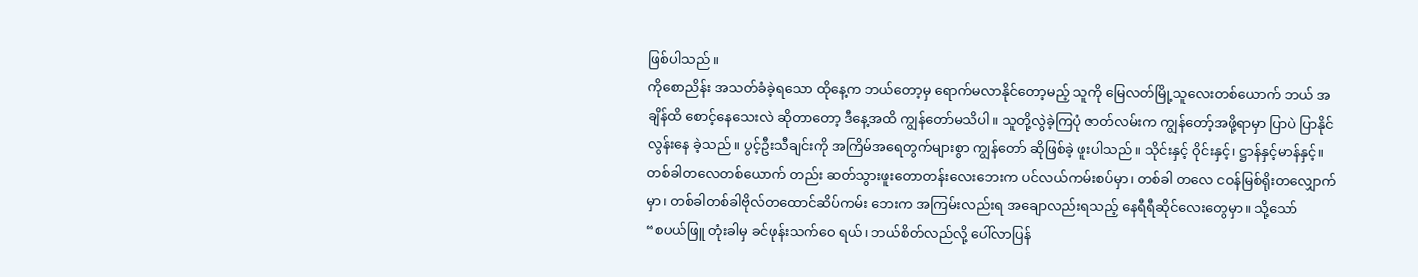ဖြစ်ပါသည်။
ကိုစောညိန်း အသတ်ခံခဲ့ရသော ထိုနေ့က ဘယ်တော့မှ ရောက်မလာနိုင်တော့မည့် သူကို မြေလတ်မြို့သူလေးတစ်ယောက် ဘယ် အချိန်ထိ စောင့်နေသေးလဲ ဆိုတာတော့ ဒီနေ့အထိ ကျွန်တော်မသိပါ။ သူတို့လွဲခဲ့ကြပုံ ဇာတ်လမ်းက ကျွန်တော့်အဖို့ရာမှာ ပြာပဲ ပြာနိုင်လွန်းနေ ခဲ့သည်။ ပွင့်ဦးသီချင်းကို အကြိမ်အရေတွက်များစွာ ကျွန်တော် ဆိုဖြစ်ခဲ့ ဖူးပါသည်။ သိုင်းနှင့် ဝိုင်းနှင့်၊ ဋ္ဌာန်နှင့်မာန်နှင့်။ တစ်ခါတလေတစ်ယောက် တည်း ဆတ်သွားဖူးတောတန်းလေးဘေးက ပင်လယ်ကမ်းစပ်မှာ၊ တစ်ခါ တလေ ငဝန်မြစ်ရိုးတလျှောက်မှာ၊ တစ်ခါတစ်ခါဗိုလ်တထောင်ဆိပ်ကမ်း ဘေးက အကြမ်းလည်းရ အချောလည်းရသည့် နေရီရီဆိုင်လေးတွေမှာ။ သို့သော်
“စပယ်ဖြူ တုံးခါမှ ခင်ဖုန်းသက်ဝေ ရယ်၊ ဘယ်စိတ်လည်လို့ ပေါ်လာပြန်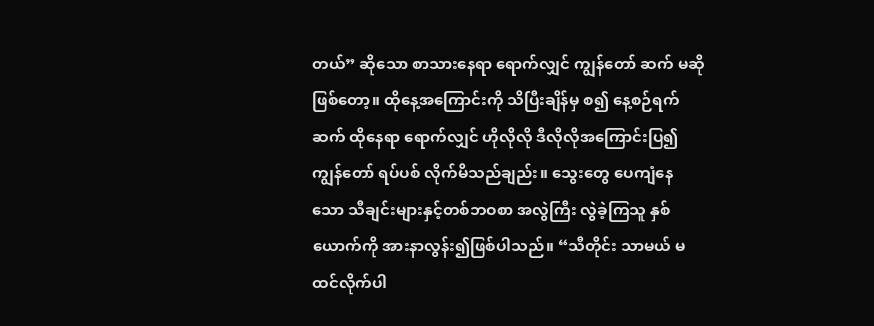တယ်” ဆိုသော စာသားနေရာ ရောက်လျှင် ကျွန်တော် ဆက် မဆိုဖြစ်တော့။ ထိုနေ့အကြောင်းကို သိပြီးချိန်မှ စ၍ နေ့စဉ်ရက်ဆက် ထိုနေရာ ရောက်လျှင် ဟိုလိုလို ဒီလိုလိုအကြောင်းပြ၍ ကျွန်တော် ရပ်ပစ် လိုက်မိသည်ချည်း။ သွေးတွေ ပေကျံနေသော သီချင်းများနှင့်တစ်ဘဝစာ အလွဲကြီး လွဲခဲ့ကြသူ နှစ်ယောက်ကို အားနာလွန်း၍ဖြစ်ပါသည်။ “သီတိုင်း သာမယ် မထင်လိုက်ပါ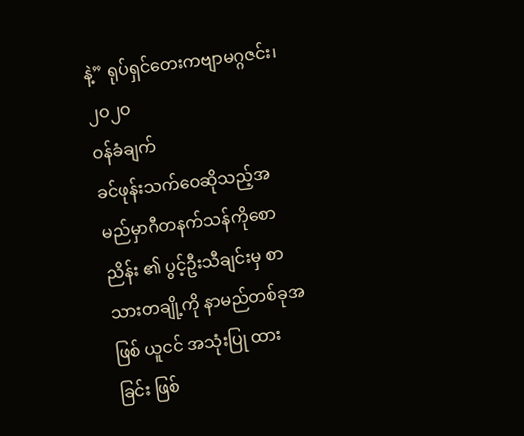နဲ့” ရုပ်ရှင်တေးကဗျာမဂ္ဂဇင်း၊ ၂ဝ၂ဝ
ဝန်ခံချက်
ခင်ဖုန်းသက်ဝေဆိုသည့်အမည်မှာဂီတနက်သန်ကိုစောညိန်း ၏ ပွင့်ဦးသီချင်းမှ စာသားတချို့ကို နာမည်တစ်ခုအဖြစ် ယူငင် အသုံးပြု ထားခြင်း ဖြစ်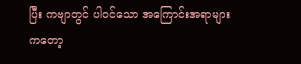ပြီး ကဗျာတွင် ပါဝင်သော အကြောင်းအရာများကတော့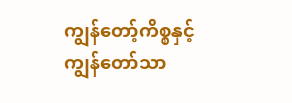ကျွန်တော့်ကိစ္စနှင့် ကျွန်တော်သာ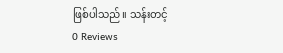ဖြစ်ပါသည်။ သန်းတင့်
0 Reviews